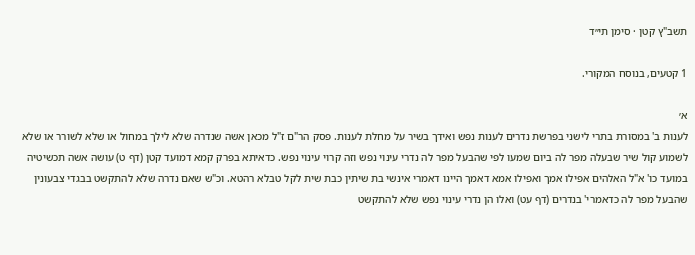תשב"ץ קטן · סימן תי״ד

1 קטעים, בנוסח המקורי.

א׳
לענות ב' במסורת בתרי לישני בפרשת נדרים לענות נפש ואידך בשיר על מחלת לענות. פסק הר"ם ז"ל מכאן אשה שנדרה שלא לילך במחול או שלא לשורר או שלא לשמוע קול שיר שבעלה מפר לה ביום שמעו לפי שהבעל מפר לה נדרי עינוי נפש וזה קרוי עינוי נפש. כדאיתא בפרק קמא דמועד קטן (דף ט) עושה אשה תכשיטיה במועד כו' א"ל האלהים אפילו אמך ואפילו אמא דאמך היינו דאמרי אינשי בת שיתין כבת שית לקל טבלא רהטא. וכ"ש שאם נדרה שלא להתקשט בבגדי צבעונין שהבעל מפר לה כדאמרי' בנדרים (דף עט) ואלו הן נדרי עינוי נפש שלא להתקשט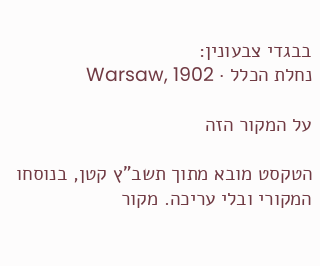בבגדי צבעונין:
נחלת הכלל · Warsaw, 1902

על המקור הזה

הטקסט מובא מתוך תשב"ץ קטן, בנוסחו המקורי ובלי עריכה. מקור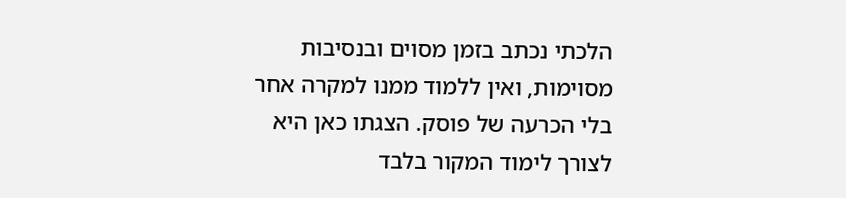הלכתי נכתב בזמן מסוים ובנסיבות מסוימות, ואין ללמוד ממנו למקרה אחר בלי הכרעה של פוסק. הצגתו כאן היא לצורך לימוד המקור בלבד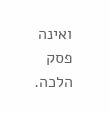ואינה פסק הלכה.